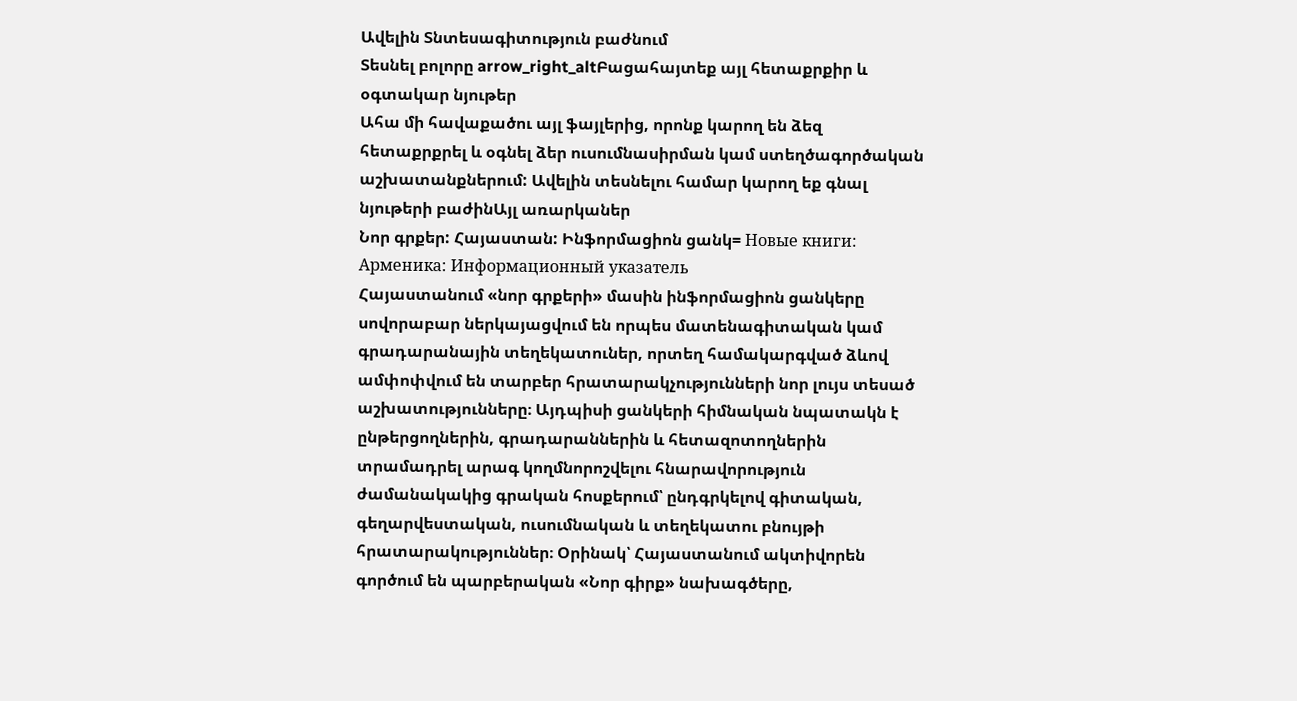Ավելին Տնտեսագիտություն բաժնում
Տեսնել բոլորը arrow_right_altԲացահայտեք այլ հետաքրքիր և օգտակար նյութեր
Ահա մի հավաքածու այլ ֆայլերից, որոնք կարող են ձեզ հետաքրքրել և օգնել ձեր ուսումնասիրման կամ ստեղծագործական աշխատանքներում: Ավելին տեսնելու համար կարող եք գնալ նյութերի բաժինԱյլ առարկաներ
Նոր գրքեր: Հայաստան: Ինֆորմացիոն ցանկ= Новые книги: Арменика: Информационный указатель
Հայաստանում «նոր գրքերի» մասին ինֆորմացիոն ցանկերը սովորաբար ներկայացվում են որպես մատենագիտական կամ գրադարանային տեղեկատուներ, որտեղ համակարգված ձևով ամփոփվում են տարբեր հրատարակչությունների նոր լույս տեսած աշխատությունները։ Այդպիսի ցանկերի հիմնական նպատակն է ընթերցողներին, գրադարաններին և հետազոտողներին տրամադրել արագ կողմնորոշվելու հնարավորություն ժամանակակից գրական հոսքերում՝ ընդգրկելով գիտական, գեղարվեստական, ուսումնական և տեղեկատու բնույթի հրատարակություններ։ Օրինակ՝ Հայաստանում ակտիվորեն գործում են պարբերական «Նոր գիրք» նախագծերը,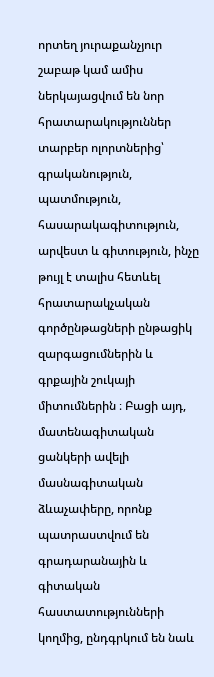որտեղ յուրաքանչյուր շաբաթ կամ ամիս ներկայացվում են նոր հրատարակություններ տարբեր ոլորտներից՝ գրականություն, պատմություն, հասարակագիտություն, արվեստ և գիտություն, ինչը թույլ է տալիս հետևել հրատարակչական գործընթացների ընթացիկ զարգացումներին և գրքային շուկայի միտումներին ։ Բացի այդ, մատենագիտական ցանկերի ավելի մասնագիտական ձևաչափերը, որոնք պատրաստվում են գրադարանային և գիտական հաստատությունների կողմից, ընդգրկում են նաև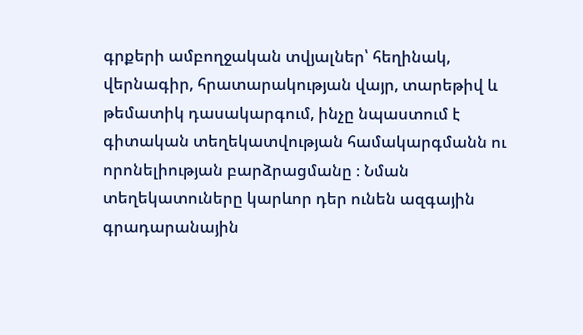գրքերի ամբողջական տվյալներ՝ հեղինակ, վերնագիր, հրատարակության վայր, տարեթիվ և թեմատիկ դասակարգում, ինչը նպաստում է գիտական տեղեկատվության համակարգմանն ու որոնելիության բարձրացմանը ։ Նման տեղեկատուները կարևոր դեր ունեն ազգային գրադարանային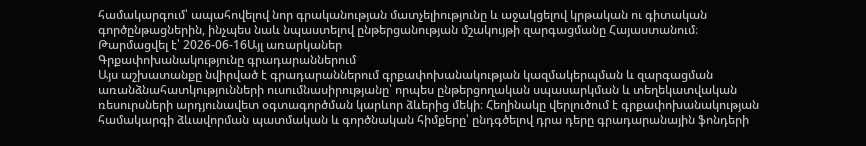համակարգում՝ ապահովելով նոր գրականության մատչելիությունը և աջակցելով կրթական ու գիտական գործընթացներին, ինչպես նաև նպաստելով ընթերցանության մշակույթի զարգացմանը Հայաստանում։
Թարմացվել է՝ 2026-06-16Այլ առարկաներ
Գրքափոխանակությունը գրադարաններում
Այս աշխատանքը նվիրված է գրադարաններում գրքափոխանակության կազմակերպման և զարգացման առանձնահատկությունների ուսումնասիրությանը՝ որպես ընթերցողական սպասարկման և տեղեկատվական ռեսուրսների արդյունավետ օգտագործման կարևոր ձևերից մեկի։ Հեղինակը վերլուծում է գրքափոխանակության համակարգի ձևավորման պատմական և գործնական հիմքերը՝ ընդգծելով դրա դերը գրադարանային ֆոնդերի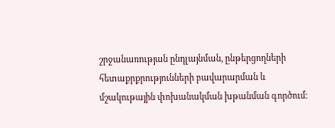շրջանառության ընդլայնման, ընթերցողների հետաքրքրությունների բավարարման և մշակութային փոխանակման խթանման գործում։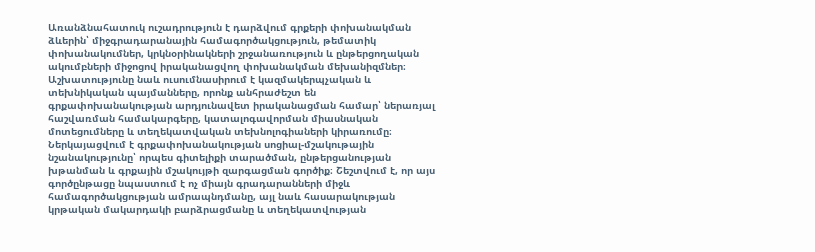Առանձնահատուկ ուշադրություն է դարձվում գրքերի փոխանակման ձևերին՝ միջգրադարանային համագործակցություն, թեմատիկ փոխանակումներ, կրկնօրինակների շրջանառություն և ընթերցողական ակումբների միջոցով իրականացվող փոխանակման մեխանիզմներ։ Աշխատությունը նաև ուսումնասիրում է կազմակերպչական և տեխնիկական պայմանները, որոնք անհրաժեշտ են գրքափոխանակության արդյունավետ իրականացման համար՝ ներառյալ հաշվառման համակարգերը, կատալոգավորման միասնական մոտեցումները և տեղեկատվական տեխնոլոգիաների կիրառումը։ Ներկայացվում է գրքափոխանակության սոցիալ-մշակութային նշանակությունը՝ որպես գիտելիքի տարածման, ընթերցանության խթանման և գրքային մշակույթի զարգացման գործիք։ Շեշտվում է, որ այս գործընթացը նպաստում է ոչ միայն գրադարանների միջև համագործակցության ամրապնդմանը, այլ նաև հասարակության կրթական մակարդակի բարձրացմանը և տեղեկատվության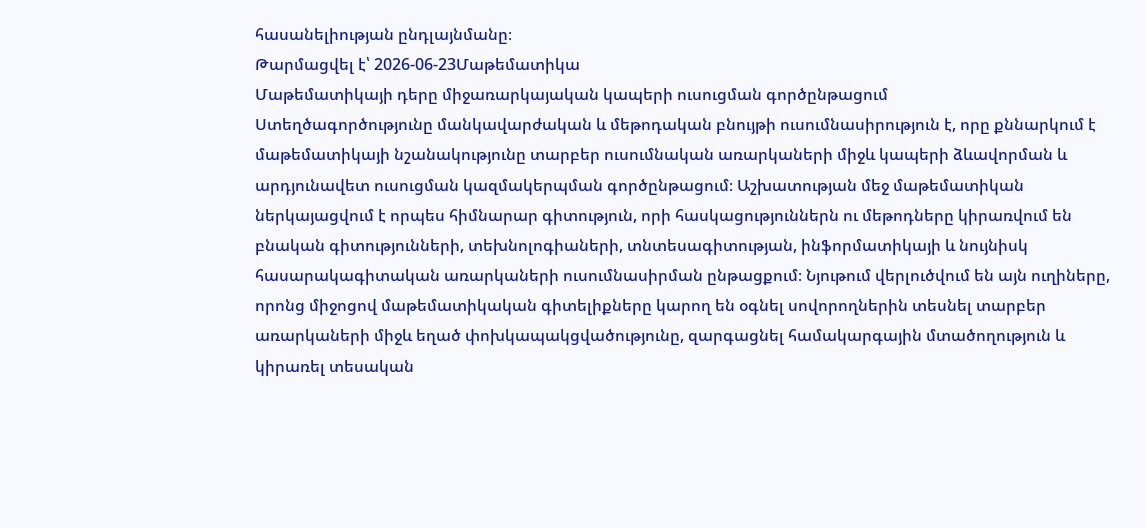հասանելիության ընդլայնմանը։
Թարմացվել է՝ 2026-06-23Մաթեմատիկա
Մաթեմատիկայի դերը միջառարկայական կապերի ուսուցման գործընթացում
Ստեղծագործությունը մանկավարժական և մեթոդական բնույթի ուսումնասիրություն է, որը քննարկում է մաթեմատիկայի նշանակությունը տարբեր ուսումնական առարկաների միջև կապերի ձևավորման և արդյունավետ ուսուցման կազմակերպման գործընթացում։ Աշխատության մեջ մաթեմատիկան ներկայացվում է որպես հիմնարար գիտություն, որի հասկացություններն ու մեթոդները կիրառվում են բնական գիտությունների, տեխնոլոգիաների, տնտեսագիտության, ինֆորմատիկայի և նույնիսկ հասարակագիտական առարկաների ուսումնասիրման ընթացքում։ Նյութում վերլուծվում են այն ուղիները, որոնց միջոցով մաթեմատիկական գիտելիքները կարող են օգնել սովորողներին տեսնել տարբեր առարկաների միջև եղած փոխկապակցվածությունը, զարգացնել համակարգային մտածողություն և կիրառել տեսական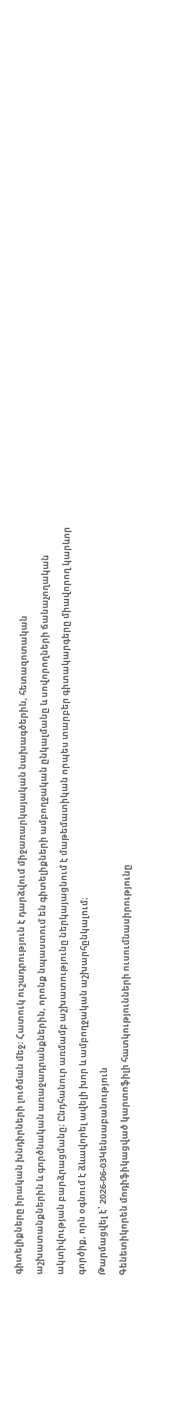գիտելիքները իրական խնդիրների լուծման մեջ։ Հատուկ ուշադրություն է դարձվում միջառարկայական նախագծերին, հետազոտական աշխատանքներին և գործնական առաջադրանքներին, որոնք նպաստում են գիտելիքների ամբողջական ընկալմանը և սովորողների ճանաչողական ակտիվության բարձրացմանը։ Ընդհանուր առմամբ աշխատությունը ներկայացնում է մաթեմատիկան որպես տարբեր գիտակարգերը միավորող կարևոր գործիք, որն օգնում է ձևավորել ավելի խոր և ամբողջական աշխարհընկալում։
Թարմացվել է՝ 2026-06-03Կենսաբանություն
Գենետիկորեն մոդիֆիկացված կարտոֆիլի հատկությունների ուսումնասիրությունը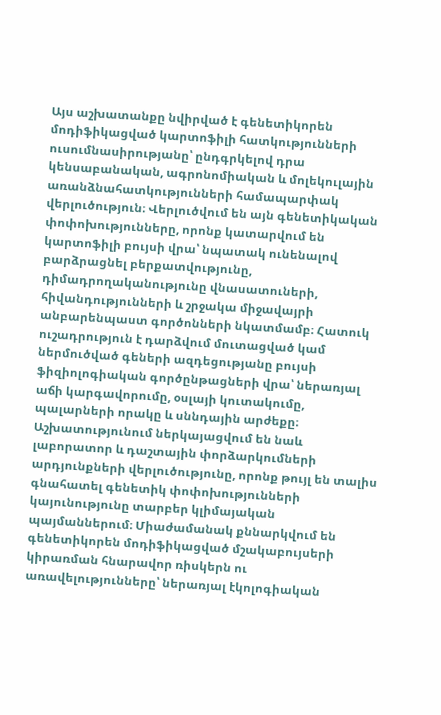Այս աշխատանքը նվիրված է գենետիկորեն մոդիֆիկացված կարտոֆիլի հատկությունների ուսումնասիրությանը՝ ընդգրկելով դրա կենսաբանական, ագրոնոմիական և մոլեկուլային առանձնահատկությունների համապարփակ վերլուծություն։ Վերլուծվում են այն գենետիկական փոփոխությունները, որոնք կատարվում են կարտոֆիլի բույսի վրա՝ նպատակ ունենալով բարձրացնել բերքատվությունը, դիմադրողականությունը վնասատուների, հիվանդությունների և շրջակա միջավայրի անբարենպաստ գործոնների նկատմամբ։ Հատուկ ուշադրություն է դարձվում մուտացված կամ ներմուծված գեների ազդեցությանը բույսի ֆիզիոլոգիական գործընթացների վրա՝ ներառյալ աճի կարգավորումը, օսլայի կուտակումը, պալարների որակը և սննդային արժեքը։ Աշխատությունում ներկայացվում են նաև լաբորատոր և դաշտային փորձարկումների արդյունքների վերլուծությունը, որոնք թույլ են տալիս գնահատել գենետիկ փոփոխությունների կայունությունը տարբեր կլիմայական պայմաններում։ Միաժամանակ քննարկվում են գենետիկորեն մոդիֆիկացված մշակաբույսերի կիրառման հնարավոր ռիսկերն ու առավելությունները՝ ներառյալ էկոլոգիական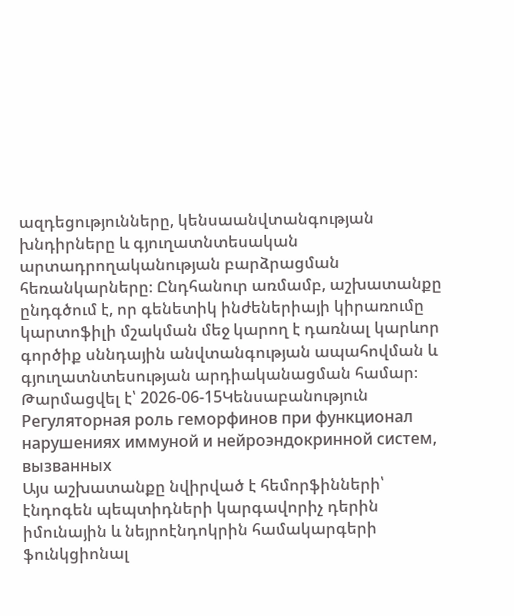ազդեցությունները, կենսաանվտանգության խնդիրները և գյուղատնտեսական արտադրողականության բարձրացման հեռանկարները։ Ընդհանուր առմամբ, աշխատանքը ընդգծում է, որ գենետիկ ինժեներիայի կիրառումը կարտոֆիլի մշակման մեջ կարող է դառնալ կարևոր գործիք սննդային անվտանգության ապահովման և գյուղատնտեսության արդիականացման համար։
Թարմացվել է՝ 2026-06-15Կենսաբանություն
Регуляторная роль геморфинов при функционал нарушениях иммуной и нейроэндокринной систем, вызванных
Այս աշխատանքը նվիրված է հեմորֆինների՝ էնդոգեն պեպտիդների կարգավորիչ դերին իմունային և նեյրոէնդոկրին համակարգերի ֆունկցիոնալ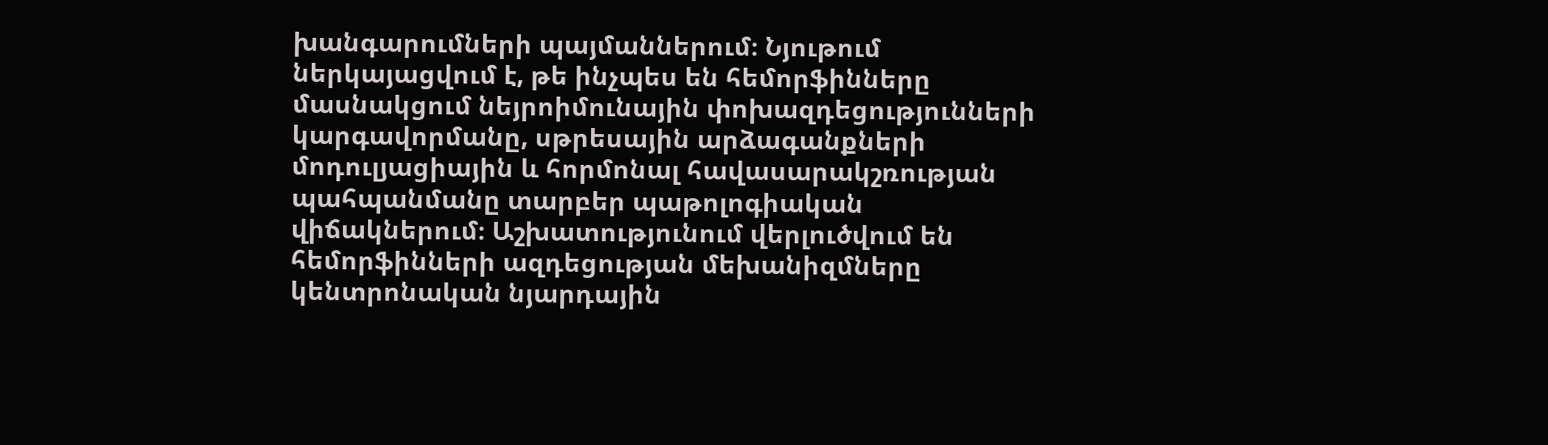խանգարումների պայմաններում։ Նյութում ներկայացվում է, թե ինչպես են հեմորֆինները մասնակցում նեյրոիմունային փոխազդեցությունների կարգավորմանը, սթրեսային արձագանքների մոդուլյացիային և հորմոնալ հավասարակշռության պահպանմանը տարբեր պաթոլոգիական վիճակներում։ Աշխատությունում վերլուծվում են հեմորֆինների ազդեցության մեխանիզմները կենտրոնական նյարդային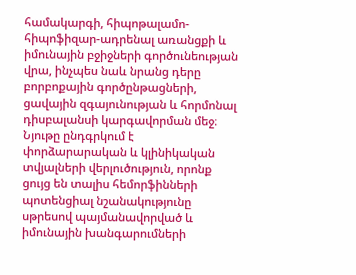համակարգի, հիպոթալամո-հիպոֆիզար-ադրենալ առանցքի և իմունային բջիջների գործունեության վրա, ինչպես նաև նրանց դերը բորբոքային գործընթացների, ցավային զգայունության և հորմոնալ դիսբալանսի կարգավորման մեջ։ Նյութը ընդգրկում է փորձարարական և կլինիկական տվյալների վերլուծություն, որոնք ցույց են տալիս հեմորֆինների պոտենցիալ նշանակությունը սթրեսով պայմանավորված և իմունային խանգարումների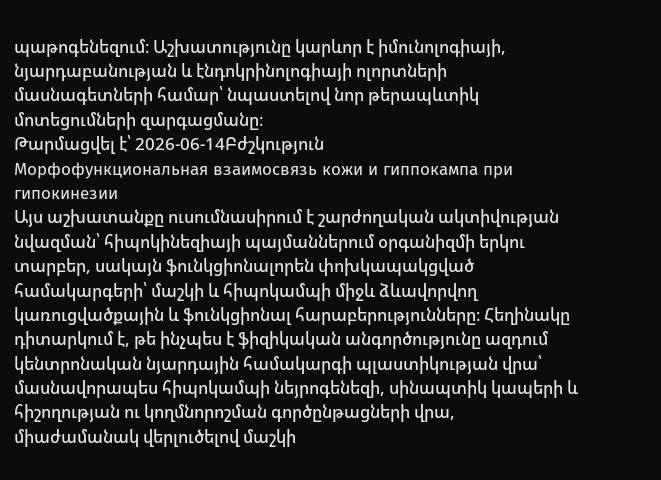պաթոգենեզում։ Աշխատությունը կարևոր է իմունոլոգիայի, նյարդաբանության և էնդոկրինոլոգիայի ոլորտների մասնագետների համար՝ նպաստելով նոր թերապևտիկ մոտեցումների զարգացմանը։
Թարմացվել է՝ 2026-06-14Բժշկություն
Морфофункциональная взаимосвязь кожи и гиппокампа при гипокинезии
Այս աշխատանքը ուսումնասիրում է շարժողական ակտիվության նվազման՝ հիպոկինեզիայի պայմաններում օրգանիզմի երկու տարբեր, սակայն ֆունկցիոնալորեն փոխկապակցված համակարգերի՝ մաշկի և հիպոկամպի միջև ձևավորվող կառուցվածքային և ֆունկցիոնալ հարաբերությունները։ Հեղինակը դիտարկում է, թե ինչպես է ֆիզիկական անգործությունը ազդում կենտրոնական նյարդային համակարգի պլաստիկության վրա՝ մասնավորապես հիպոկամպի նեյրոգենեզի, սինապտիկ կապերի և հիշողության ու կողմնորոշման գործընթացների վրա, միաժամանակ վերլուծելով մաշկի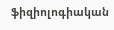ֆիզիոլոգիական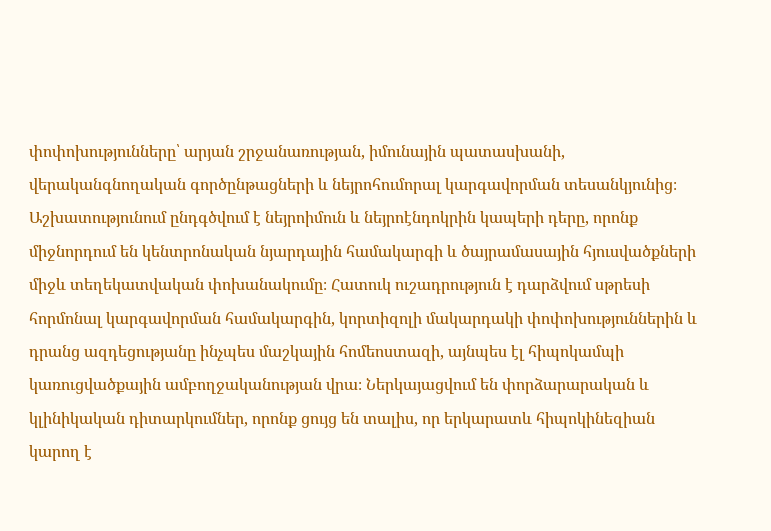փոփոխությունները՝ արյան շրջանառության, իմունային պատասխանի, վերականգնողական գործընթացների և նեյրոհումորալ կարգավորման տեսանկյունից։ Աշխատությունում ընդգծվում է նեյրոիմուն և նեյրոէնդոկրին կապերի դերը, որոնք միջնորդում են կենտրոնական նյարդային համակարգի և ծայրամասային հյուսվածքների միջև տեղեկատվական փոխանակումը։ Հատուկ ուշադրություն է դարձվում սթրեսի հորմոնալ կարգավորման համակարգին, կորտիզոլի մակարդակի փոփոխություններին և դրանց ազդեցությանը ինչպես մաշկային հոմեոստազի, այնպես էլ հիպոկամպի կառուցվածքային ամբողջականության վրա։ Ներկայացվում են փորձարարական և կլինիկական դիտարկումներ, որոնք ցույց են տալիս, որ երկարատև հիպոկինեզիան կարող է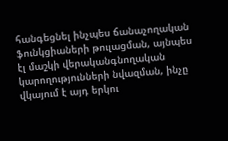հանգեցնել ինչպես ճանաչողական ֆունկցիաների թուլացման, այնպես էլ մաշկի վերականգնողական կարողությունների նվազման, ինչը վկայում է այդ երկու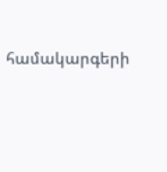համակարգերի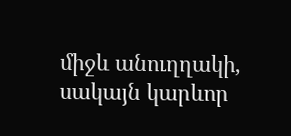միջև անուղղակի, սակայն կարևոր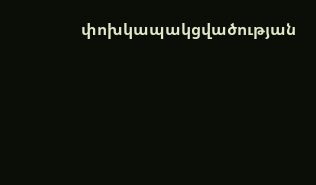փոխկապակցվածության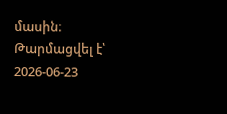մասին։
Թարմացվել է՝ 2026-06-23